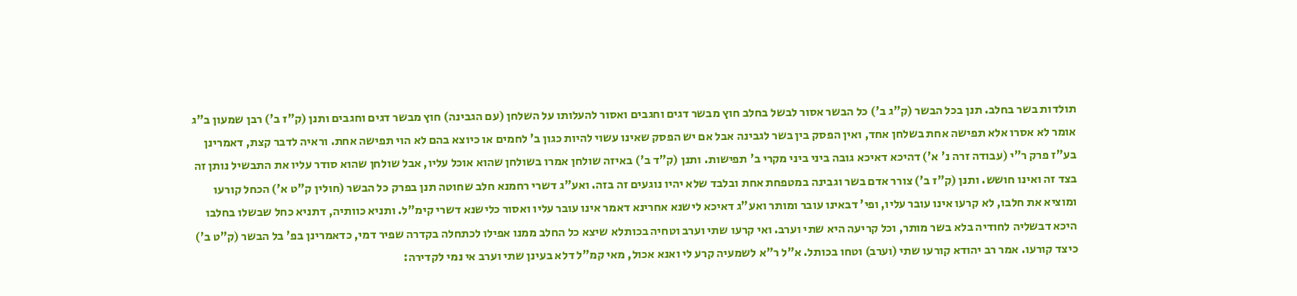תולדות בשר בחלב. תנן בכל הבשר (ק"ג ב') כל הבשר אסור לבשל בחלב חוץ מבשר דגים וחגבים ואסור להעלותו על השלחן (עם הגבינה) חוץ מבשר דגים וחגבים ותנן (ק"ז ב') רבן שמעון ב"ג אומר לא אסרו אלא תפישה אחת בשלחן אחד, ואין הפסק בין בשר לגבינה אבל אם יש הפסק שאינו עשוי להיות כגון ב' לחמים או כיוצא בהם לא הוי תפישה אחת. וראיה לדבר קצת, דאמרינן בע"ז פרק ר"י (עבודה זרה נ' א') דהיכא דאיכא גובה ביני ביני מקרי ב' תפישות. ותנן (ק"ד ב') באיזה שולחן אמרו בשולחן שהוא אוכל עליו, אבל שולחן שהוא סודר עליו את התבשיל נותן זה בצד זה ואינו חושש. ותנן (ק"ז ב') צורר אדם בשר וגבינה במטפחת אחת ובלבד שלא יהיו נוגעים זה בזה. ואע"ג דשרי רחמנא חלב שחוטה תנן בפרק כל הבשר (חולין ק"ט א') הכחל קורעו ומוציא את חלבו, לא קרעו אינו עובר עליו, ופי' דבאינו עובר ומותר ואע"ג דאיכא לישנא אחרינא דאמר אינו עובר עליו ואסור כלישנא דשרי קימ"ל. ותניא כוותיה, דתניא כחל שבשלו בחלבו היכא דבשליה לחודיה בלא בשר מותר, וכל קריעה היא שתי וערב. ואי קרעו שתי וערב וטחיה בכותלא שיצא כל החלב ממנו אפילו לכתחלה בקדרה שפיר דמי, כדאמרינן בפ' בל הבשר (ק"ט ב') כיצד קורעו. אמר רב יהודא קורעו שתי (וערב) וטחו בכותל. א"ל ר"א לשמעיה קרע לי ואנא אכול, מאי קמ"ל דלא בעינן שתי וערב אי נמי לקדירה: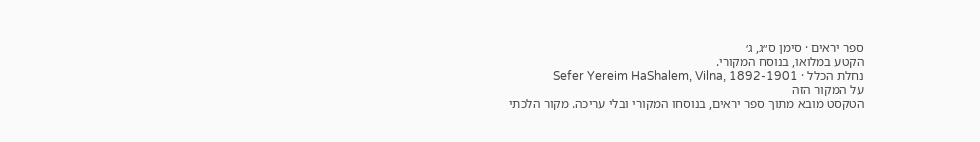ספר יראים · סימן ס״ג, ג׳
הקטע במלואו, בנוסח המקורי.
נחלת הכלל · Sefer Yereim HaShalem, Vilna, 1892-1901
על המקור הזה
הטקסט מובא מתוך ספר יראים, בנוסחו המקורי ובלי עריכה. מקור הלכתי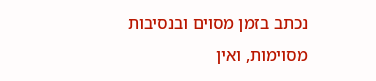נכתב בזמן מסוים ובנסיבות מסוימות, ואין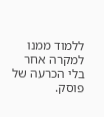ללמוד ממנו למקרה אחר בלי הכרעה של פוסק.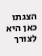הצגתו כאן היא לצורך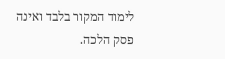לימוד המקור בלבד ואינה פסק הלכה.